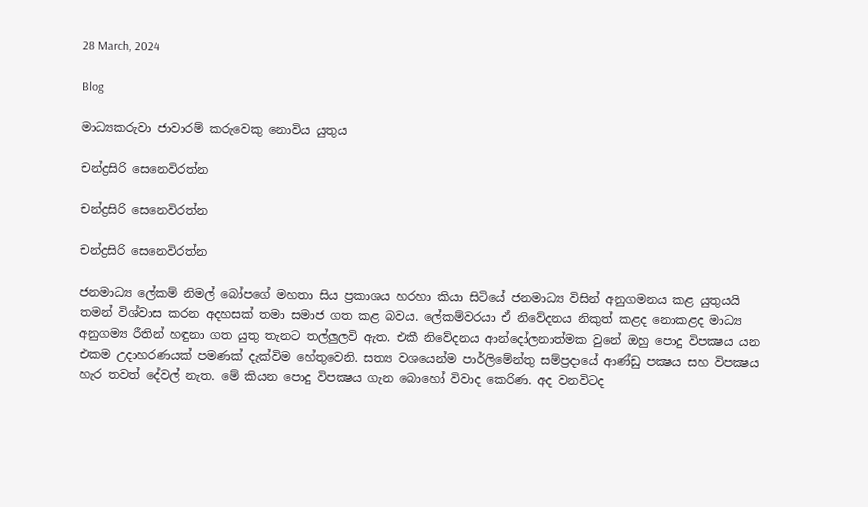28 March, 2024

Blog

මාධ්‍යකරුවා ජාවාරම් කරුවෙකු නොවිය යුතුය

චන්ද්‍රසිරි සෙනෙවිරත්න

චන්ද්‍රසිරි සෙනෙවිරත්න

චන්ද්‍රසිරි සෙනෙවිරත්න

ජනමාධ්‍ය ලේකම් නිමල් බෝපගේ මහතා සිය ප්‍රකාශය හරහා කියා සිටියේ ජනමාධ්‍ය විසින් අනුගමනය කළ යුතුයයි තමන් විශ්වාස කරන අදහසක් තමා සමාජ ගත කළ බවය. ලේකම්වරයා ඒ නිවේදනය නිකුත් කළද නොකළද මාධ්‍ය අනුගම්‍ය රීතින් හඳුනා ගත යුතු තැනට තල්ලුලවි ඇත. එකී නිවේදනය ආන්දෝලනාත්මක වුනේ ඔහු පොදු විපක්‍ෂය යන එකම උදාහරණයක් පමණක් දැක්විම හේතුවෙනි. සත්‍ය වශයෙන්ම පාර්ලිමේන්තු සම්ප්‍රදායේ ආණ්ඩු පක්‍ෂය සහ විපක්‍ෂය හැර තවත් දේවල් නැත. මේ කියන පොදු විපක්‍ෂය ගැන බොහෝ විවාද කෙරිණ. අද වනවිටද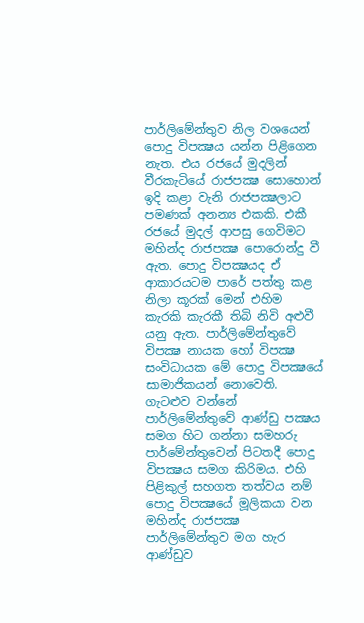පාර්ලිමේන්තුව නිල වශයෙන් පොදු විපක්‍ෂය යන්න පිළිගෙන නැත. එය රජයේ මුදලින් වීරකැටියේ රාජපක්‍ෂ සොහොන් ඉදි කළා වැනි රාජපක්‍ෂලාට පමණක් අනන්‍ය එකකි. එකී රජයේ මුදල් ආපසු ගෙවිමට මහින්ද රාජපක්‍ෂ පොරොන්දු වී ඇත. පොදු විපක්‍ෂයද ඒ ආකාරයටම පාරේ පත්තු කළ නිලා කූරක් මෙන් එහිම කැරකි කැරකී තිබි නිවි අළුවී යනු ඇත. පාර්ලිමේන්තුවේ විපක්‍ෂ නායක හෝ විපක්‍ෂ සංවිධායක මේ පොදු විපක්‍ෂයේ සාමාජිකයන් නොවෙති. ගැටළුව වන්නේ පාර්ලිමේන්තුවේ ආණ්ඩු පක්‍ෂය සමග හිට ගන්නා සමහරු පාර්මේන්තුවෙන් පිටතදී පොදු විපක්‍ෂය සමග කිරිමය. එහි පිළිකුල් සහගත තත්වය නම් පොදු විපක්‍ෂයේ මූලිකයා වන මහින්ද රාජපක්‍ෂ පාර්ලිමේන්තුව මග හැර ආණ්ඩුව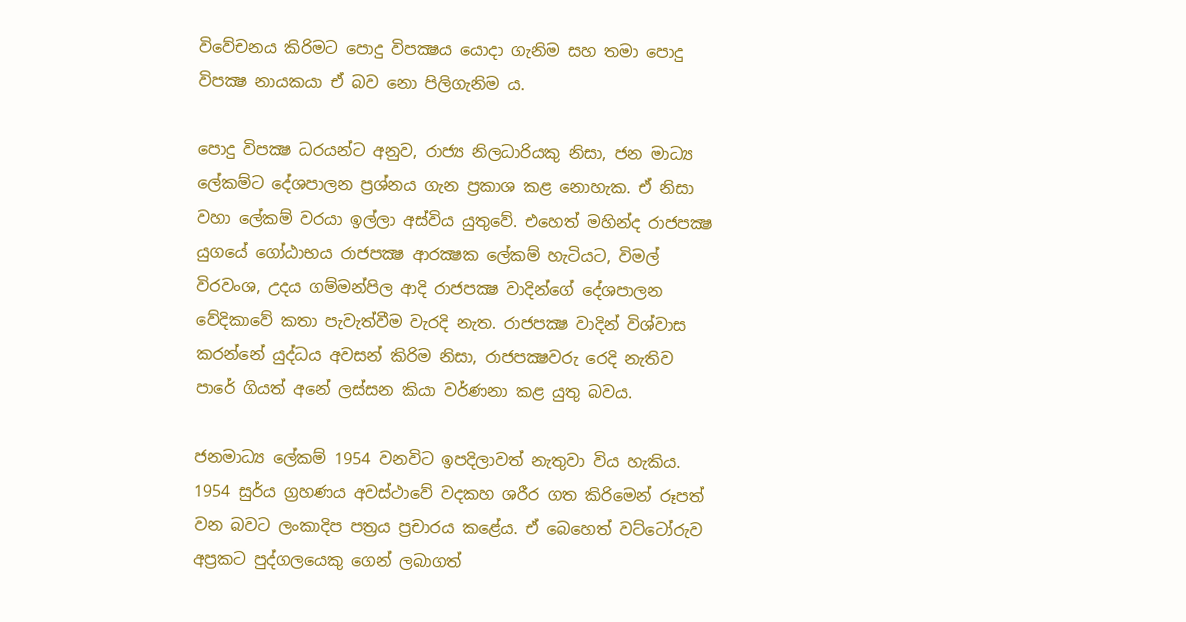විවේචනය කිරිමට පොදු විපක්‍ෂය යොදා ගැනිම සහ තමා පොදු විපක්‍ෂ නායකයා ඒ බව නො පිලිගැනිම ය.

පොදු විපක්‍ෂ ධරයන්ට අනුව, රාජ්‍ය නිලධාරියකු නිසා, ජන මාධ්‍ය ලේකම්ට දේශපාලන ප්‍රශ්නය ගැන ප්‍රකාශ කළ නොහැක. ඒ නිසා වහා ලේකම් වරයා ඉල්ලා අස්විය යුතුවේ. එහෙත් මහින්ද රාජපක්‍ෂ යුගයේ ගෝඨාභය රාජපක්‍ෂ ආරක්‍ෂක ලේකම් හැටියට, විමල් විරවංශ, උදය ගම්මන්පිල ආදි රාජපක්‍ෂ වාදින්ගේ දේශපාලන වේදිකාවේ කතා පැවැත්වීම වැරදි නැත. රාජපක්‍ෂ වාදින් විශ්වාස කරන්නේ යුද්ධය අවසන් කිරිම නිසා, රාජපක්‍ෂවරු රෙදි නැතිව පාරේ ගියත් අනේ ලස්සන කියා වර්ණනා කළ යුතු බවය.

ජනමාධ්‍ය ලේකම් 1954 වනවිට ඉපදිලාවත් නැතුවා විය හැකිය. 1954 සුර්ය ග්‍රහණය අවස්ථාවේ වදකහ ශරීර ගත කිරිමෙන් රූපත් වන බවට ලංකාදිප පත්‍රය ප්‍රචාරය කළේය. ඒ බෙහෙත් වට්ටෝරුව අප්‍රකට පුද්ගලයෙකු ගෙන් ලබාගත්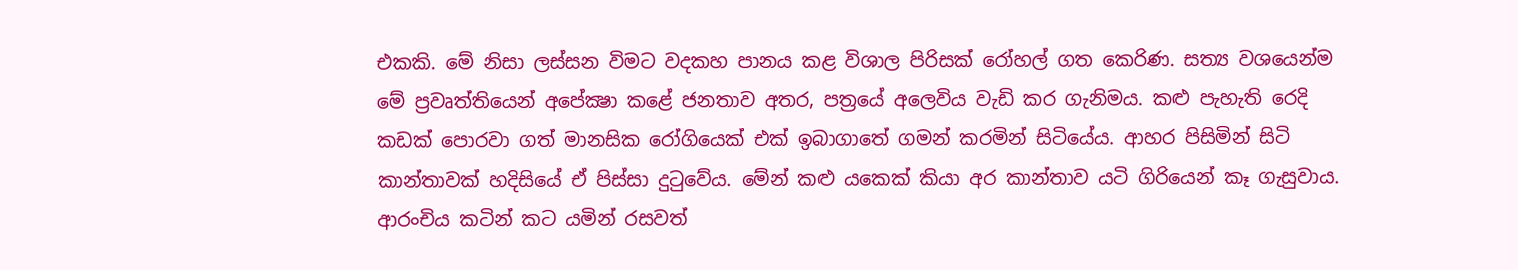එකකි. මේ නිසා ලස්සන විමට වදකහ පානය කළ විශාල පිරිසක් රෝහල් ගත කෙරිණ. සත්‍ය වශයෙන්ම මේ ප්‍රවෘත්තියෙන් අපේක්‍ෂා කළේ ජනතාව අතර, පත්‍රයේ අලෙවිය වැඩි කර ගැනිමය. කළු පැහැති රෙදි කඩක් පොරවා ගත් මානසික රෝගියෙක් එක් ඉබාගාතේ ගමන් කරමින් සිටියේය. ආහර පිසිමින් සිටි කාන්තාවක් හදිසියේ ඒ පිස්සා දුටුවේය. මේන් කළු යකෙක් කියා අර කාන්තාව යටි ගිරියෙන් කෑ ගැසුවාය. ආරංචිය කටින් කට යමින් රසවත්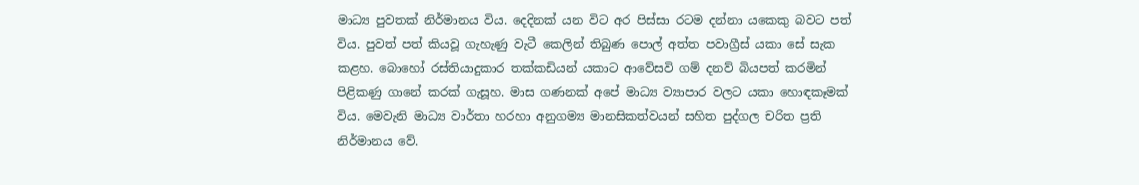මාධ්‍ය පුවතක් නිර්මානය විය. දෙදිනක් යන විට අර පිස්සා රටම දන්නා යකෙකු බවට පත් විය. පුවත් පත් කියවූ ගැහැණු වැටී කෙලින් තිබුණ පොල් අත්ත පවාග්‍රීස් යකා සේ සැක කළහ. බොහෝ රස්තියාදුකාර තක්කඩියන් යකාට ආවේසවි ගම් දනව් බියපත් කරමින් පිළිකණු ගානේ කරක් ගැසූහ. මාස ගණනක් අපේ මාධ්‍ය ව්‍යාපාර වලට යකා හොඳකෑමක් විය. මෙවැනි මාධ්‍ය වාර්තා හරහා අනුගම්‍ය මානසිකත්වයන් සහිත පුද්ගල චරිත ප්‍රති නිර්මානය වේ.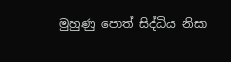මුහුණු පොත් සිද්ධිය නිසා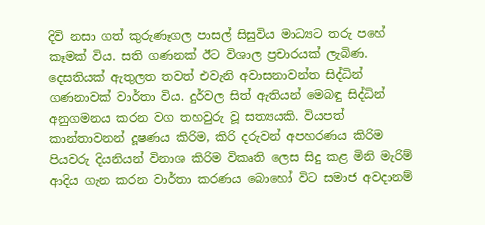දිවි නසා ගත් කුරුණෑගල පාසල් සිසුවිය මාධ්‍යට තරු පහේ කෑමක් විය. සති ගණනක් ඊට විශාල ප්‍රචාරයක් ලැබිණ. දෙසතියක් ඇතුලත තවත් එවැනි අවාසනාවන්ත සිද්ධින් ගණනාවක් වාර්තා විය. දුර්වල සිත් ඇතියන් මෙබඳු සිද්ධින් අනුගමනය කරන වග තහවුරු වූ සත්‍යයකි. වියපත් කාන්තාවනන් දූෂණය කිරිම, කිරි දරුවන් අපහරණය කිරිම පියවරු දියනියන් විනාශ කිරිම විකෘති ලෙස සිදු කළ මිනි මැරිම් ආදිය ගැන කරන වාර්තා කරණය බොහෝ විට සමාජ අවදානම්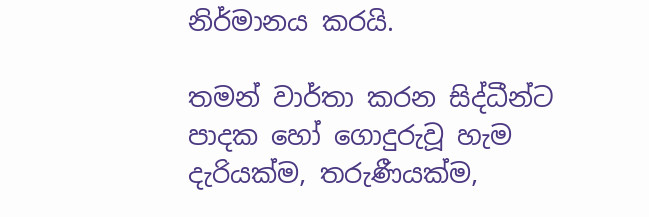නිර්මානය කරයි.

තමන් වාර්තා කරන සිද්ධීන්ට පාදක හෝ ගොදුරුවූ හැම දැරියක්ම, තරුණීයක්ම,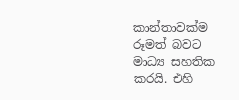කාන්තාවක්ම රූමත් බවට මාධ්‍ය සහතික කරයි. එහි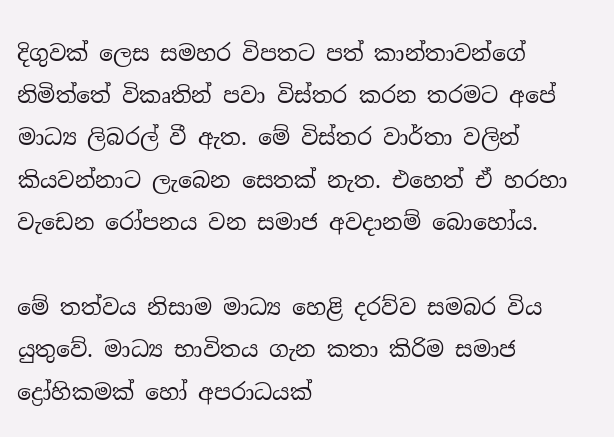දිගුවක් ලෙස සමහර විපතට පත් කාන්තාවන්ගේ නිමිත්තේ විකෘතින් පවා විස්තර කරන තරමට අපේ මාධ්‍ය ලිබරල් වී ඇත. මේ විස්තර වාර්තා වලින් කියවන්නාට ලැබෙන සෙතක් නැත. එහෙත් ඒ හරහා වැඩෙන රෝපනය වන සමාජ අවදානම් බොහෝය.

මේ තත්වය නිසාම මාධ්‍ය හෙළි දරව්ව සමබර විය යුතුවේ. මාධ්‍ය භාවිතය ගැන කතා කිරිම සමාජ ද්‍රෝහිකමක් හෝ අපරාධයක්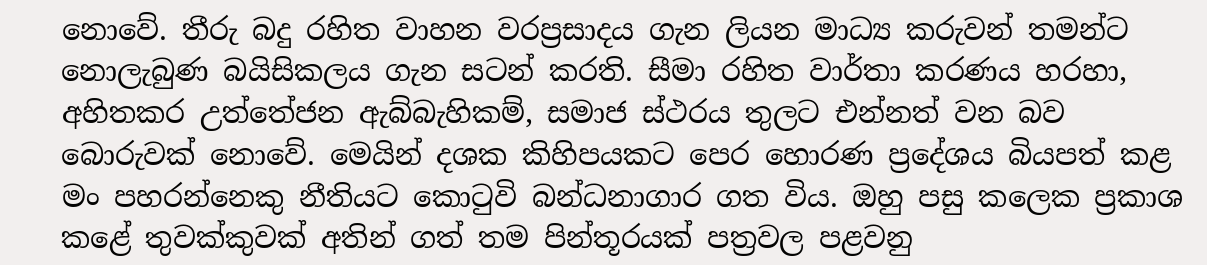නොවේ. තීරු බදු රහිත වාහන වරප්‍රසාදය ගැන ලියන මාධ්‍ය කරුවන් තමන්ට නොලැබුණ බයිසිකලය ගැන සටන් කරති. සීමා රහිත වාර්තා කරණය හරහා, අහිතකර උත්තේජන ඇබ්බැහිකම්, සමාජ ස්ථරය තුලට එන්නත් වන බව බොරුවක් නොවේ. මෙයින් දශක කිහිපයකට පෙර හොරණ ප්‍රදේශය බියපත් කළ මං පහරන්නෙකු නීතියට කොටුවි බන්ධනාගාර ගත විය. ඔහු පසු කලෙක ප්‍රකාශ කළේ තුවක්කුවක් අතින් ගත් තම පින්තූරයක් පත්‍රවල පළවනු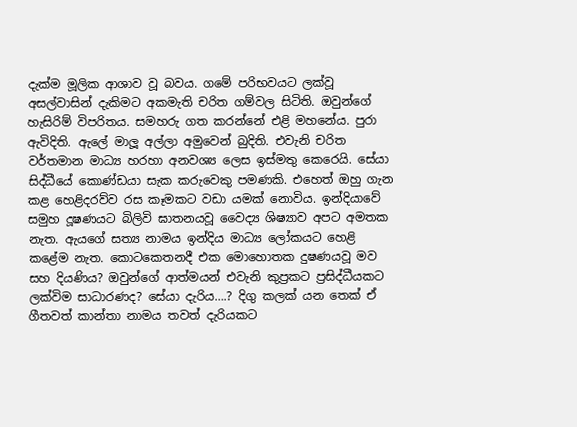දැක්ම මූලික ආශාව වූ බවය. ගමේ පරිභවයට ලක්වූ අසල්වාසින් දැකිමට අකමැති චරිත ගම්වල සිටිති. ඔවුන්ගේ හැසිරිම් විපරිතය. සමහරු ගත කරන්නේ එළි මහනේය. පුරා ඇවිදිති. ඇලේ මාලූ අල්ලා අමුවෙන් බුදිති. එවැනි චරිත වර්තමාන මාධ්‍ය හරහා අනවශ්‍ය ලෙස ඉස්මතු කෙරෙයි. සේයා සිද්ධීයේ කොණ්ඩයා සැක කරුවෙකු පමණකි. එහෙත් ඔහු ගැන කළ හෙළිදරව්ව රස කෑමකට වඩා යමක් නොවිය. ඉන්දියාවේ සමුහ දූෂණයට බිලිවි ඝාතනයවූ වෛද්‍ය ශිෂ්‍යාව අපට අමතක නැත. ඇයගේ සත්‍ය නාමය ඉන්දිය මාධ්‍ය ලෝකයට හෙළි කළේම නැත. කොටකෙතනදී එක මොහොතක දුෂණයවූ මව සහ දියණිය? ඔවුන්ගේ ආත්මයන් එවැනි කුප්‍රකට ප්‍රසිද්ධීයකට ලක්විම සාධාරණද? සේයා දැරිය….? දිගු කලක් යන තෙක් ඒ ගීතවත් කාන්තා නාමය තවත් දැරියකට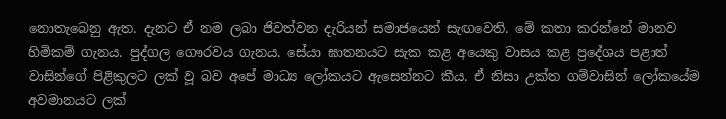නොතැබෙනු ඇත. දැනට ඒ නම ලබා ජිවත්වන දැරියන් සමාජයෙන් සැඟවෙති. මේ කතා කරන්නේ මානව හිමිකම් ගැනය. පුද්ගල ගෞරවය ගැනය. සේයා ඝාතනයට සැක කළ අයෙකු වාසය කළ ප්‍රදේශය පළාත් වාසින්ගේ පිළිකුලට ලක් වූ බව අපේ මාධ්‍ය ලෝකයට ඇසෙන්නට කීය. ඒ නිසා උක්ත ගම්වාසින් ලෝකයේම අවමානයට ලක්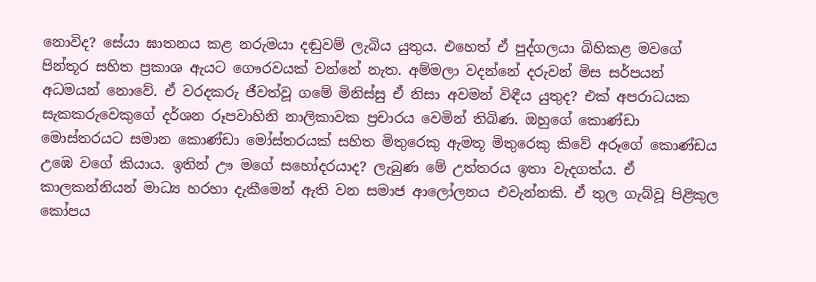නොවිද? සේයා ඝාතනය කළ නරුමයා දඬුවම් ලැබිය යුතුය. එහෙත් ඒ පුද්ගලයා බිහිකළ මවගේ පින්තූර සහිත ප්‍රකාශ ඇයට ගෞරවයක් වන්නේ නැත. අම්මලා වදන්නේ දරුවන් මිස සර්පයන් අධමයන් නොවේ. ඒ වරදකරු ජීවත්වූ ගමේ මිනිස්සු ඒ නිසා අවමන් විඳීය යුතුද? එක් අපරාධයක සැකකරුවෙකුගේ දර්ශන රූපවාහිනි නාලිකාවක ප්‍රචාරය වෙමින් තිබිණ. ඔහුගේ කොණ්ඩා මොස්තරයට සමාන කොණ්ඩා මෝස්තරයක් සහිත මිතුරෙකු ඇමතූ මිතුරෙකු කිවේ අරූගේ කොණ්ඩය උඹෙ වගේ කියාය. ඉතින් ඌ මගේ සහෝදරයාද? ලැබුණ මේ උත්තරය ඉතා වැදගත්ය. ඒ කාලකන්නියන් මාධ්‍ය හරහා දැකීමෙන් ඇති වන සමාජ ආලෝලනය එවැන්නකි. ඒ තුල ගැබ්වූ පිළිකුල කෝපය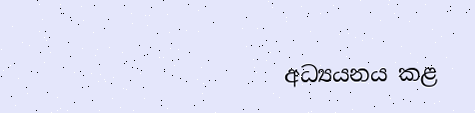අධ්‍යයනය කළ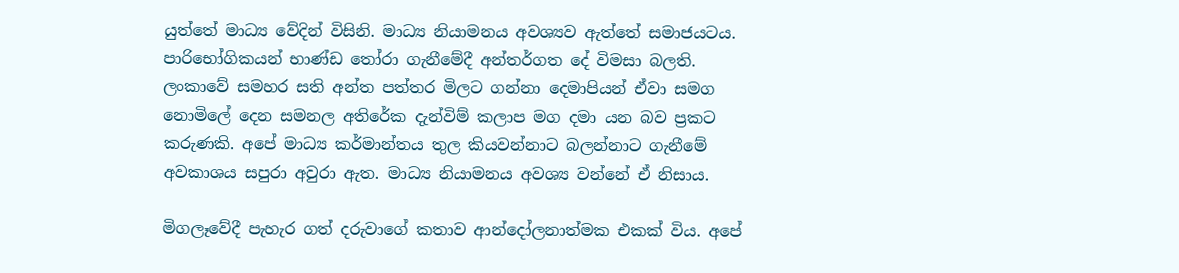යුත්තේ මාධ්‍ය වේදින් විසිනි. මාධ්‍ය නියාමනය අවශ්‍යව ඇත්තේ සමාජයටය. පාරිභෝගිකයන් භාණ්ඩ තෝරා ගැනීමේදී අන්තර්ගත දේ විමසා බලති. ලංකාවේ සමහර සති අන්ත පත්තර මිලට ගන්නා දෙමාපියන් ඒවා සමග නොමිලේ දෙන සමනල අතිරේක දැන්විම් කලාප මග දමා යන බව ප්‍රකට කරුණකි. අපේ මාධ්‍ය කර්මාන්තය තුල කියවන්නාට බලන්නාට ගැනීමේ අවකාශය සපුරා අවුරා ඇත. මාධ්‍ය නියාමනය අවශ්‍ය වන්නේ ඒ නිසාය.

මිගලෑවේදී පැහැර ගත් දරුවාගේ කතාව ආන්දෝලනාත්මක එකක් විය. අපේ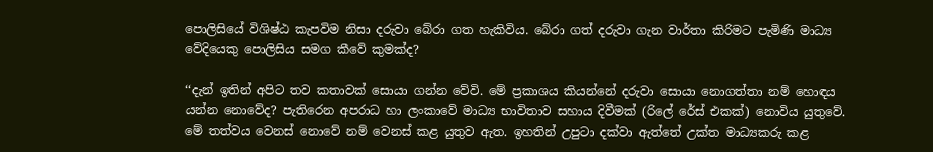පොලිසියේ විශිෂ්ඨ කැපවිම නිසා දරුවා බේරා ගත හැකිවිය. බේරා ගත් දරුවා ගැන වාර්තා කිරිමට පැමිණි මාධ්‍ය වේදියෙකු පොලිසිය සමග කීවේ කුමක්ද?

‘‘දැන් ඉතින් අපිට තව කතාවක් සොයා ගන්න වේවි. මේ ප්‍රකාශය කියන්නේ දරුවා සොයා නොගත්තා නම් හොඳය යන්න නොවේද? පැතිරෙන අපරාධ හා ලංකාවේ මාධ්‍ය භාවිතාව සහාය දිවීමක් (රිලේ රේස් එකක්) නොවිය යුතුවේ. මේ තත්වය වෙනස් නොවේ නම් වෙනස් කළ යුතුව ඇත. ඉහතින් උපුටා දක්වා ඇත්තේ උක්ත මාධ්‍යකරු කළ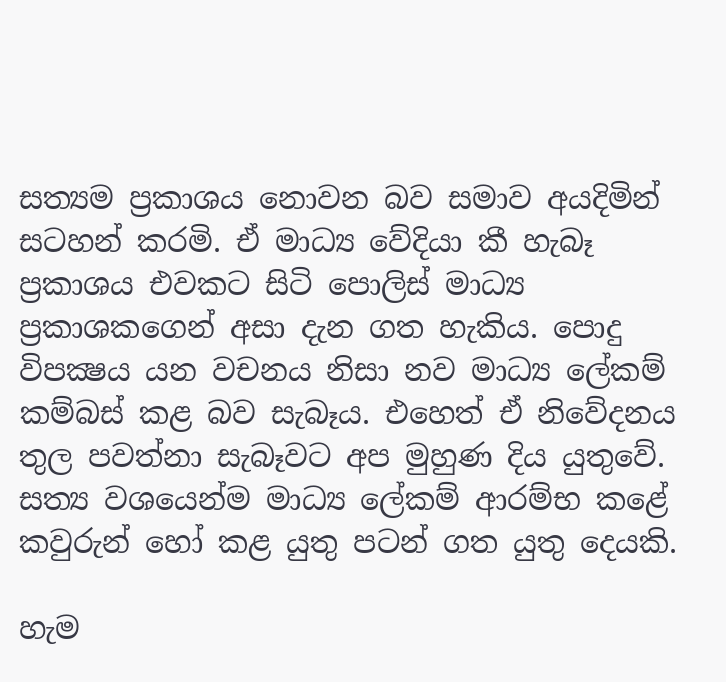සත්‍යම ප්‍රකාශය නොවන බව සමාව අයදිමින් සටහන් කරමි. ඒ මාධ්‍ය වේදියා කී හැබෑ ප්‍රකාශය එවකට සිටි පොලිස් මාධ්‍ය ප්‍රකාශකගෙන් අසා දැන ගත හැකිය. පොදු විපක්‍ෂය යන වචනය නිසා නව මාධ්‍ය ලේකම් කම්බස් කළ බව සැබෑය. එහෙත් ඒ නිවේදනය තුල පවත්නා සැබෑවට අප මුහුණ දිය යුතුවේ. සත්‍ය වශයෙන්ම මාධ්‍ය ලේකම් ආරම්භ කළේ කවුරුන් හෝ කළ යුතු පටන් ගත යුතු දෙයකි.

හැම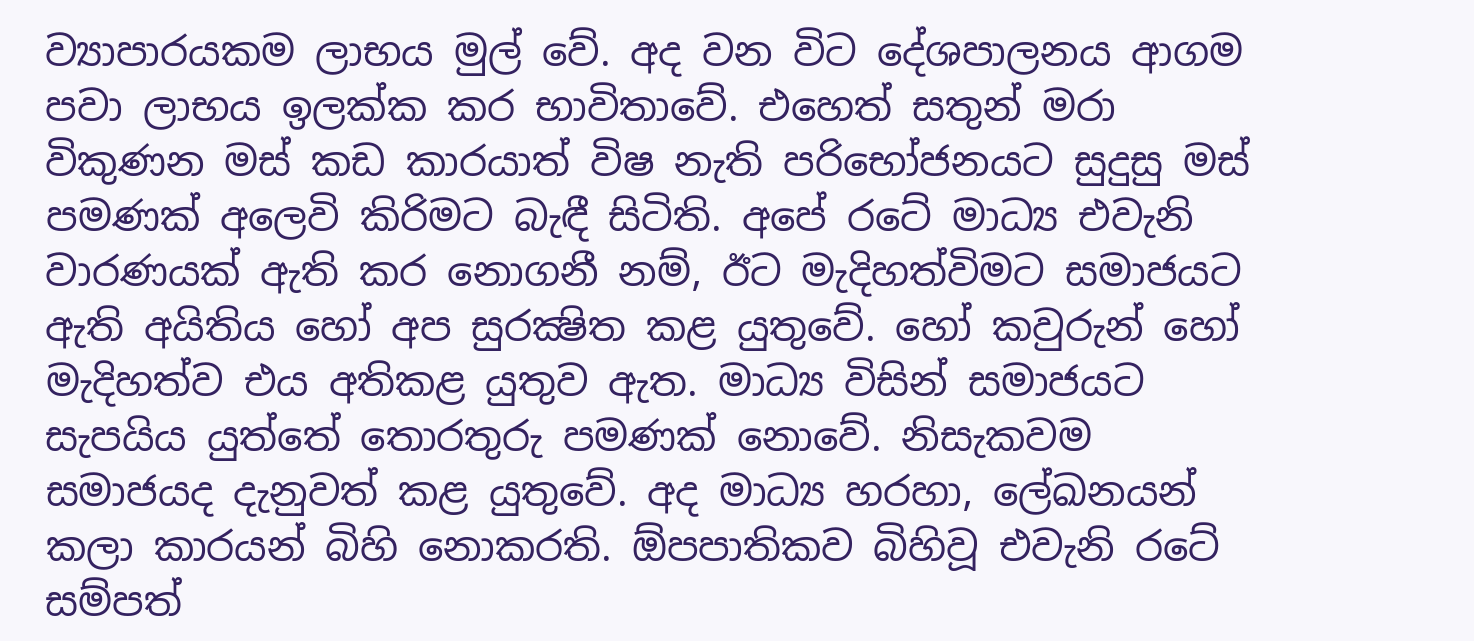ව්‍යාපාරයකම ලාභය මුල් වේ. අද වන විට දේශපාලනය ආගම පවා ලාභය ඉලක්ක කර භාවිතාවේ. එහෙත් සතුන් මරා විකුණන මස් කඩ කාරයාත් විෂ නැති පරිභෝජනයට සුදුසු මස් පමණක් අලෙවි කිරිමට බැඳී සිටිති. අපේ රටේ මාධ්‍ය එවැනි වාරණයක් ඇති කර නොගනී නම්, ඊට මැදිහත්විමට සමාජයට ඇති අයිතිය හෝ අප සුරක්‍ෂිත කළ යුතුවේ. හෝ කවුරුන් හෝ මැදිහත්ව එය අතිකළ යුතුව ඇත. මාධ්‍ය විසින් සමාජයට සැපයිය යුත්තේ තොරතුරු පමණක් නොවේ. නිසැකවම සමාජයද දැනුවත් කළ යුතුවේ. අද මාධ්‍ය හරහා, ලේඛනයන් කලා කාරයන් බිහි නොකරති. ඕපපාතිකව බිහිවූ එවැනි රටේ සම්පත්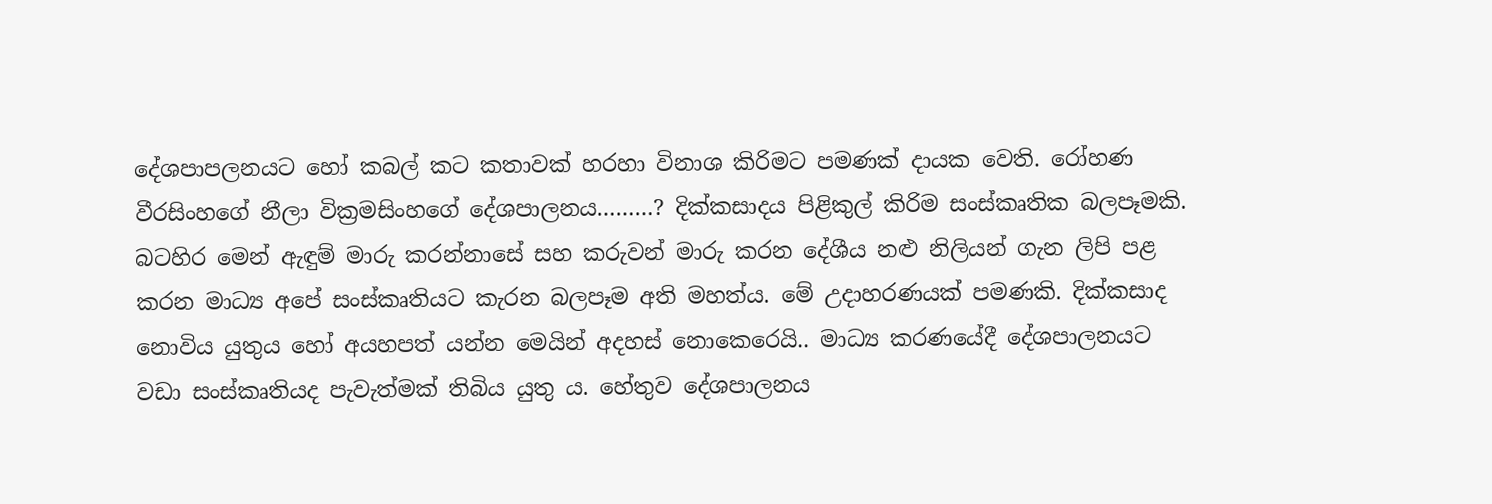දේශපාපලනයට හෝ කබල් කට කතාවක් හරහා විනාශ කිරිමට පමණක් දායක වෙති. රෝහණ වීරසිංහගේ නීලා වික්‍රමසිංහගේ දේශපාලනය………? දික්කසාදය පිළිකුල් කිරිම සංස්කෘතික බලපෑමකි. බටහිර මෙන් ඇඳුම් මාරු කරන්නාසේ සහ කරුවන් මාරු කරන දේශීය නළු නිලියන් ගැන ලිපි පළ කරන මාධ්‍ය අපේ සංස්කෘතියට කැරන බලපෑම අති මහත්ය. මේ උදාහරණයක් පමණකි. දික්කසාද නොවිය යුතුය හෝ අයහපත් යන්න මෙයින් අදහස් නොකෙරෙයි.. මාධ්‍ය කරණයේදී දේශපාලනයට වඩා සංස්කෘතියද පැවැත්මක් තිබිය යුතු ය. හේතුව දේශපාලනය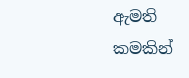ඇමති කමකින්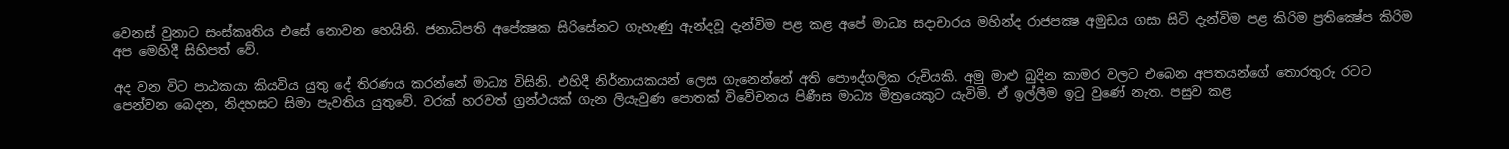වෙනස් වුනාට සංස්කෘතිය එසේ නොවන හෙයිනි. ජනාධිපති අපේක්‍ෂක සිරිසේනට ගැහැණු ඇන්දවූ දැන්විම පළ කළ අපේ මාධ්‍ය සදාචාරය මහින්ද රාජපක්‍ෂ අමුඩය ගසා සිටි දැන්විම පළ කිරිම ප්‍රතික්‍ෂේප කිරිම අප මෙහිදී සිහිපත් වේ.

අද වන විට පාඨකයා කියවිය යුතු දේ තිරණය කරන්නේ මාධ්‍ය විසිනි. එහිදී නිර්නායකයන් ලෙස ගැනෙන්නේ අති පොෟද්ගලික රුචියකි. අමු මාළු බුදින කාමර වලට එබෙන අපතයන්ගේ තොරතුරු රටට පෙන්වන බෙදන, නිදහසට සිමා පැවතිය යුතුවේ. වරක් හරවත් ග්‍රන්ථයක් ගැන ලියැවුණ පොතක් විවේචනය පිණීස මාධ්‍ය මිත්‍රයෙකුට යැවිමි. ඒ ඉල්ලීම ඉටු වුණේ නැත. පසුව කළ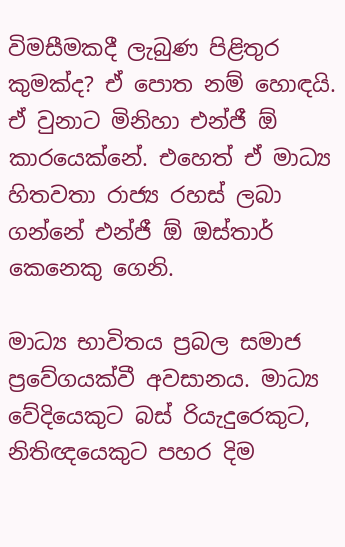විමසීමකදී ලැබුණ පිළිතුර කුමක්ද? ඒ පොත නම් හොඳයි. ඒ වුනාට මිනිහා එන්ජී ඕ කාරයෙක්නේ. එහෙත් ඒ මාධ්‍ය හිතවතා රාජ්‍ය රහස් ලබා ගන්නේ එන්ජී ඕ ඔස්තාර් කෙනෙකු ගෙනි.

මාධ්‍ය භාවිතය ප්‍රබල සමාජ ප්‍රවේගයක්වී අවසානය. මාධ්‍ය වේදියෙකුට බස් රියැදුරෙකුට, නිතිඥයෙකුට පහර දිම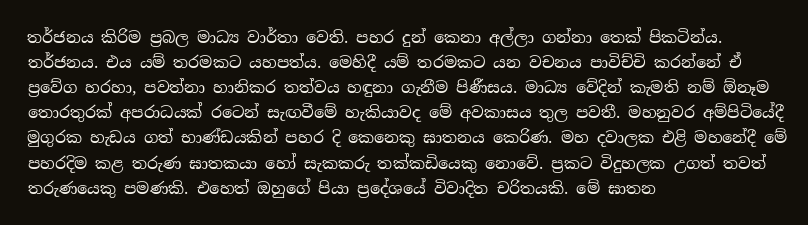තර්ජනය කිරිම ප්‍රබල මාධ්‍ය වාර්තා වෙති. පහර දුන් කෙනා අල්ලා ගන්නා තෙක් පිකටින්ය. තර්ජනය. එය යම් තරමකට යහපත්ය. මෙහිදී යම් තරමකට යන වචනය පාවිච්චි කරන්නේ ඒ ප්‍රවේග හරහා, පවත්නා හානිකර තත්වය හඳුනා ගැනීම පිණීසය. මාධ්‍ය වේදින් කැමති නම් ඕනෑම තොරතුරක් අපරාධයක් රටෙන් සැඟවීමේ හැකියාවද මේ අවකාසය තුල පවතී. මහනුවර අම්පිටියේදී මුගුරක හැඩය ගත් භාණ්ඩයකින් පහර දි කෙනෙකු ඝාතනය කෙරිණ. මහ දවාලක එළි මහනේදී මේ පහරදිම කළ තරුණ ඝාතකයා හෝ සැකකරු තක්කඩියෙකු නොවේ. ප්‍රකට විදුහලක උගත් තවත් තරුණයෙකු පමණකි. එහෙත් ඔහුගේ පියා ප්‍රදේශයේ විවාදිත චරිතයකි. මේ ඝාතන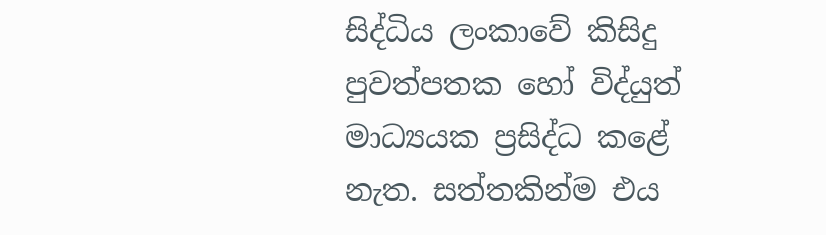සිද්ධිය ලංකාවේ කිසිදු පුවත්පතක හෝ විද්යුත් මාධ්‍යයක ප්‍රසිද්ධ කළේ නැත. සත්තකින්ම එය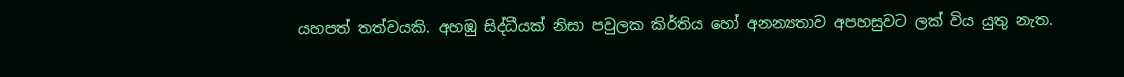යහපත් තත්වයකි. අහඹු සිද්ධීයක් නිසා පවුලක කිර්තිය හෝ අනන්‍යතාව අපහසුවට ලක් විය යුතු නැත.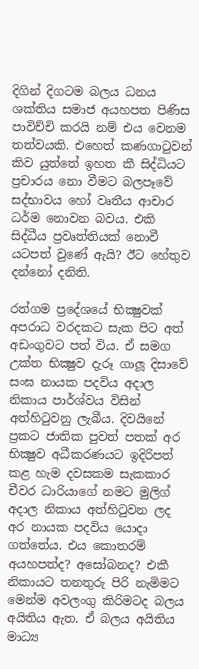දිගින් දිගටම බලය ධනය ශක්තිය සමාජ අයහපත පිණිස පාවිච්චි කරයි නම් එය වෙනම තත්වයකි. එහෙත් කණගාටුවන් කිව යුත්තේ ඉහත කී සිද්ධියට ප්‍රචාරය නො වීමට බලපෑවේ සද්භාවය හෝ වෘතීය ආචාර ධර්ම නොවන බවය. එකි සිද්ධීය ප්‍රවෘත්තියක් නොවී යටපත් වුණේ ඇයි? ඊට හේතුව දන්නෝ දනිති.

රත්ගම ප්‍රදේශයේ භික්‍ෂුවක් අපරාධ වරදකට සැක පිට අත් අඩංගුවට පත් විය. ඒ සමග උක්ත භික්‍ෂුව දැරූ ගාලූ දිසාවේ සංඝ නායක පදවිය අදාල නිකාය පාර්ශ්වය විසින් අත්හිටුවනු ලැබීය. දිවයිනේ ප්‍රකට ජාතික පුවත් පතක් අර භික්‍ෂුව අධීකරණයට ඉදිරිපත් කළ හැම දවසකම සැකකාර චීවර ධාරියාගේ නමට මුලිග් අදාල නිකාය අත්හිටුවන ලද අර නායක පදවිය යොදා ගත්තේය. එය කොතරම් අයහපත්ද? අසෝබනද? එකී නිකායට තනතුරු පිරි නැමිමට මෙන්ම අවලංගු කිරිමටද බලය අයිතිය ඇත. ඒ බලය අයිතිය මාධ්‍ය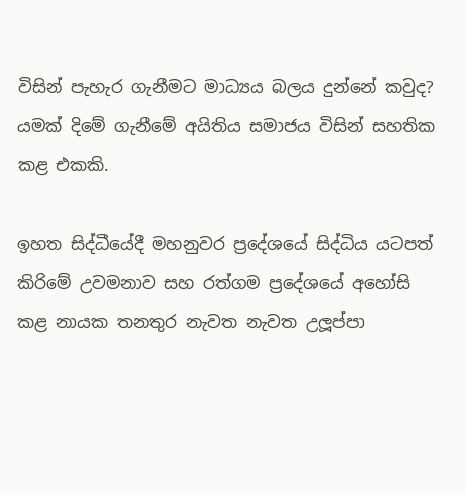විසින් පැහැර ගැනීමට මාධ්‍යය බලය දුන්නේ කවුද? යමක් දිමේ ගැනීමේ අයිතිය සමාජය විසින් සහතික කළ එකකි.

ඉහත සිද්ධීයේදී මහනුවර ප්‍රදේශයේ සිද්ධිය යටපත් කිරිමේ උවමනාව සහ රත්ගම ප්‍රදේශයේ අහෝසි කළ නායක තනතුර නැවත නැවත උලූප්පා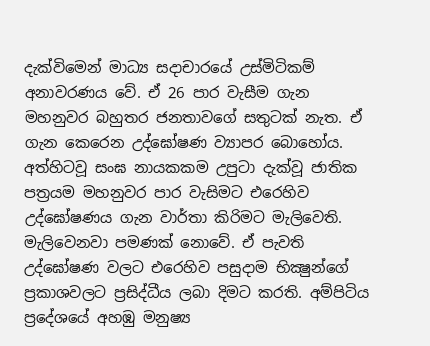දැක්විමෙන් මාධ්‍ය සදාචාරයේ උස්මිටිකම් අනාවරණය වේ. ඒ 26 පාර වැසීම ගැන මහනුවර බහුතර ජනතාවගේ සතුටක් නැත. ඒ ගැන කෙරෙන උද්ඝෝෂණ ව්‍යාපර බොහෝය. අත්හිටවූ සංඝ නායකකම උපුටා දැක්වූ ජාතික පත්‍රයම මහනුවර පාර වැසිමට එරෙහිව උද්ඝෝෂණය ගැන වාර්තා කිරිමට මැලිවෙති. මැලිවෙනවා පමණක් නොවේ. ඒ පැවති උද්ඝෝෂණ වලට එරෙහිව පසුදාම භික්‍ෂුන්ගේ ප්‍රකාශවලට ප්‍රසිද්ධීය ලබා දිමට කරති. අම්පිටිය ප්‍රදේශයේ අහඹු මනුෂ්‍ය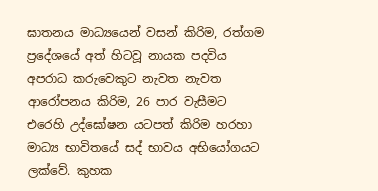ඝාතනය මාධ්‍යයෙන් වසන් කිරිම, රත්ගම ප්‍රදේශයේ අත් හිටවූ නායක පදවිය අපරාධ කරුවෙකුට නැවත නැවත ආරෝපනය කිරිම, 26 පාර වැසීමට එරෙහි උද්ඝෝෂන යටපත් කිරිම හරහා මාධ්‍ය භාවිතයේ සද් භාවය අභියෝගයට ලක්වේ. කුහක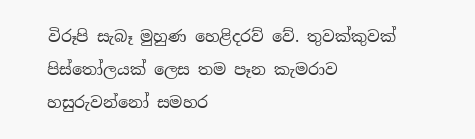විරූපි සැබෑ මුහුණ හෙළිදරව් වේ. තුවක්කුවක් පිස්තෝලයක් ලෙස තම පෑන කැමරාව හසුරුවන්නෝ සමහර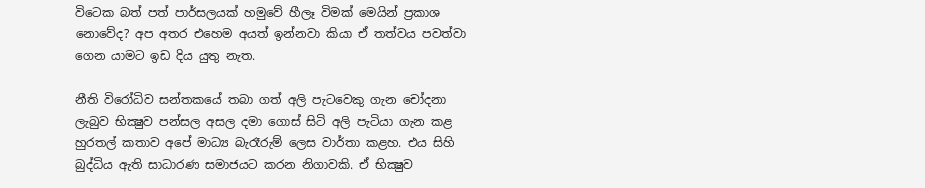විටෙක බත් පත් පාර්සලයක් හමුවේ හීලෑ විමක් මෙයින් ප්‍රකාශ නොවේද? අප අතර එහෙම අයත් ඉන්නවා කියා ඒ තත්වය පවත්වා ගෙන යාමට ඉඩ දිය යුතු නැත.

නීති විරෝධිව සන්තකයේ තබා ගත් අලි පැටවෙකු ගැන චෝදනා ලැබුව භික්‍ෂුව පන්සල අසල දමා ගොස් සිටි අලි පැටියා ගැන කළ හුරතල් කතාව අපේ මාධ්‍ය බැරෑරුම් ලෙස වාර්තා කළහ. එය සිහි බුද්ධිය ඇති සාධාරණ සමාජයට කරන නිගාවකි. ඒ භික්‍ෂුව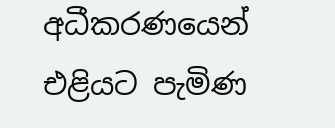අධීකරණයෙන් එළියට පැමිණ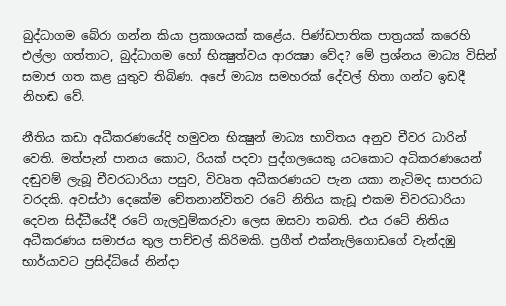බුද්ධාගම බේරා ගන්න කියා ප්‍රකාශයක් කළේය. පිණ්ඩපාතික පාත්‍රයක් කරෙහි එල්ලා ගත්තාට, බුද්ධාගම හෝ භික්‍ෂුත්වය ආරක්‍ෂා වේද? මේ ප්‍රශ්නය මාධ්‍ය විසින් සමාජ ගත කළ යුතුව තිබිණ. අපේ මාධ්‍ය සමහරක් දේවල් හිතා ගන්ට ඉඩදී නිහඬ වේ.

නීතිය කඩා අධීකරණයේදි හමුවන භික්‍ෂුන් මාධ්‍ය භාවිතය අනුව චීවර ධාරින් වෙති. මත්පැන් පානය කොට, රියක් පදවා පුද්ගලයෙකු යටකොට අධිකරණයෙන් දඬුවම් ලැබූ චීවරධාරියා පසුව, විවෘත අධීකරණයට පැන යකා නැටිමද සාපරාධ වරදකි. අවස්ථා දෙකේම චේතනාන්විතව රටේ නිතිය කැඩූ එකම චිවරධාරියා දෙවන සිද්ධීයේදී රටේ ගැලවුම්කරුවා ලෙස ඔසවා තබති. එය රටේ නිතිය අධීකරණය සමාජය තුල පාච්චල් කිරිමකි. ප්‍රගීත් එක්නැලිගොඩගේ වැන්දඹු භාර්යාවට ප්‍රසිද්ධියේ නින්දා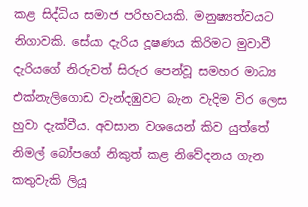කළ සිද්ධිය සමාජ පරිභවයකි. මනුෂ්‍යත්වයට නිගාවකි. සේයා දැරිය දූෂණය කිරිමට මුවාවී දැරියගේ නිරුවත් සිරුර පෙන්වූ සමහර මාධ්‍ය එක්නැලිගොඩ වැන්දඹුවට බැන වැදිම විර ලෙස හුවා දැක්වීය. අවසාන වශයෙන් කිව යුත්තේ නිමල් බෝපගේ නිකුත් කළ නිවේදනය ගැන කතුවැකි ලියූ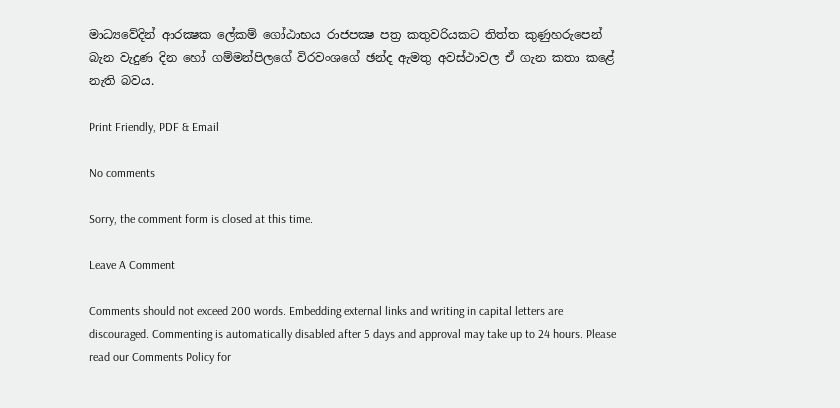මාධ්‍යවේදින් ආරක්‍ෂක ලේකම් ගෝඨාභය රාජපක්‍ෂ පත්‍ර කතුවරියකට තිත්ත කුණුහරුපෙන් බැන වැදුණ දින හෝ ගම්මන්පිලගේ විරවංශගේ ඡන්ද ඇමතු අවස්ථාවල ඒ ගැන කතා කළේ නැති බවය.

Print Friendly, PDF & Email

No comments

Sorry, the comment form is closed at this time.

Leave A Comment

Comments should not exceed 200 words. Embedding external links and writing in capital letters are discouraged. Commenting is automatically disabled after 5 days and approval may take up to 24 hours. Please read our Comments Policy for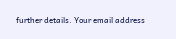further details. Your email address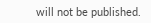will not be published.